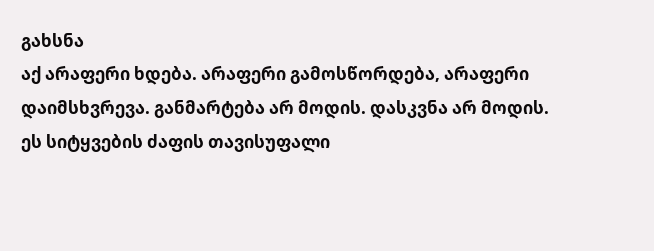გახსნა
აქ არაფერი ხდება. არაფერი გამოსწორდება, არაფერი დაიმსხვრევა. განმარტება არ მოდის. დასკვნა არ მოდის. ეს სიტყვების ძაფის თავისუფალი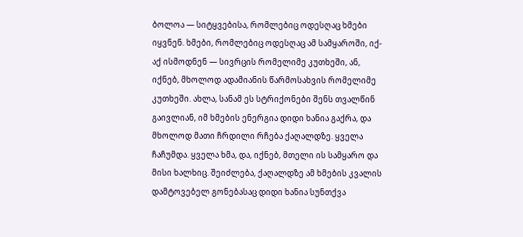ბოლოა — სიტყვებისა, რომლებიც ოდესღაც ხმები იყვნენ. ხმები, რომლებიც ოდესღაც ამ სამყაროში, იქ-აქ ისმოდნენ — სივრცის რომელიმე კუთხეში, ან, იქნებ, მხოლოდ ადამიანის წარმოსახვის რომელიმე კუთხეში. ახლა, სანამ ეს სტრიქონები შენს თვალწინ გაივლიან, იმ ხმების ენერგია დიდი ხანია გაქრა, და მხოლოდ მათი ჩრდილი რჩება ქაღალდზე. ყველა ჩაჩუმდა. ყველა ხმა, და, იქნებ, მთელი ის სამყარო და მისი ხალხიც. შეიძლება, ქაღალდზე ამ ხმების კვალის დამტოვებელ გონებასაც დიდი ხანია სუნთქვა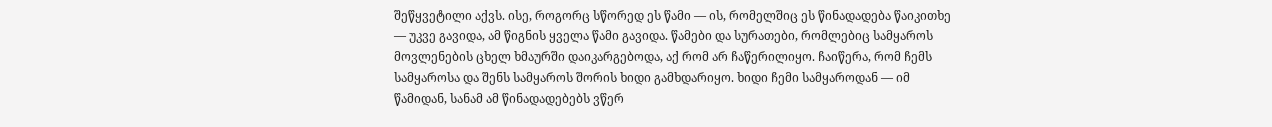შეწყვეტილი აქვს. ისე, როგორც სწორედ ეს წამი — ის, რომელშიც ეს წინადადება წაიკითხე — უკვე გავიდა, ამ წიგნის ყველა წამი გავიდა. წამები და სურათები, რომლებიც სამყაროს მოვლენების ცხელ ხმაურში დაიკარგებოდა, აქ რომ არ ჩაწერილიყო. ჩაიწერა, რომ ჩემს სამყაროსა და შენს სამყაროს შორის ხიდი გამხდარიყო. ხიდი ჩემი სამყაროდან — იმ წამიდან, სანამ ამ წინადადებებს ვწერ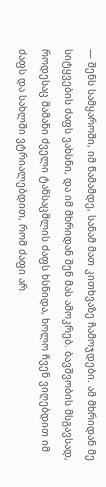— შენს სამყაროში, იმ წამამდე, სანამ მათ კითხვაზე ჩამოჯდები. ამ მხრიდან მე სიტყვების ძაფს ვახსნი, და იმ მხრიდან შენ მას ამოკრებ. ბავშვობის მსგავსად, როდესაც მამანი ძველი ტანსაცმლის ძაფს ხსნიდა, ხოლო ჩვენ ვიღებდით იმ ძაფს და სახლში ვტრიალებდით, რომ ძაფი არ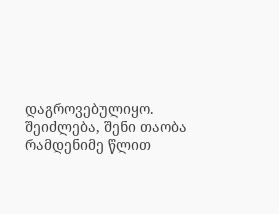დაგროვებულიყო. შეიძლება, შენი თაობა რამდენიმე წლით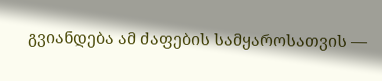გვიანდება ამ ძაფების სამყაროსათვის —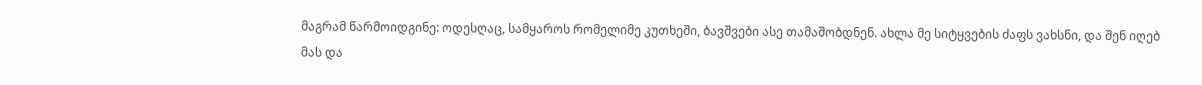მაგრამ წარმოიდგინე: ოდესღაც, სამყაროს რომელიმე კუთხეში, ბავშვები ასე თამაშობდნენ. ახლა მე სიტყვების ძაფს ვახსნი, და შენ იღებ მას და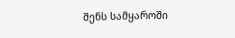შენს სამყაროში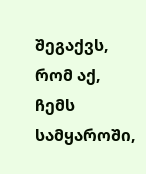შეგაქვს, რომ აქ, ჩემს სამყაროში,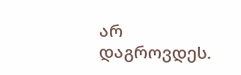არ დაგროვდეს.